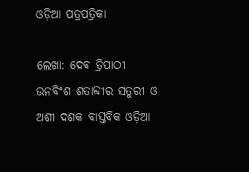ଓଡ଼ିଆ ପତ୍ରପତ୍ରିକା

ଲେଖା: ଦେଵ ତ୍ରିପାଠୀ
ଉନବିଂଶ ଶତାବ୍ଦୀର ସତୁରୀ ଓ ଅଶୀ ଦଶକ ବାସ୍ତବିକ ଓଡ଼ିଆ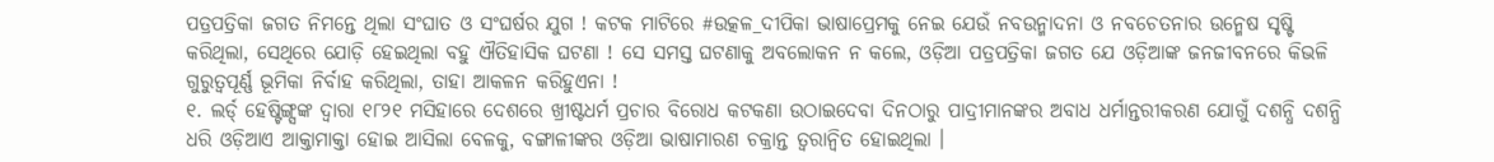ପତ୍ରପତ୍ରିକା ଜଗତ ନିମନ୍ତେ ଥିଲା ସଂଘାତ ଓ ସଂଘର୍ଷର ଯୁଗ ! କଟକ ମାଟିରେ #ଉତ୍କଳ_ଦୀପିକା ଭାଷାପ୍ରେମକୁ ନେଇ ଯେଉଁ ନବଉନ୍ମାଦନା ଓ ନବଚେତନାର ଉନ୍ମେଷ ସୃଷ୍ଟି କରିଥିଲା, ସେଥିରେ ଯୋଡ଼ି ହେଇଥିଲା ବହୁ ଐତିହାସିକ ଘଟଣା ! ସେ ସମସ୍ତ ଘଟଣାକୁ ଅବଲୋକନ ନ କଲେ, ଓଡ଼ିଆ ପତ୍ରପତ୍ରିକା ଜଗତ ଯେ ଓଡ଼ିଆଙ୍କ ଜନଜୀବନରେ କିଭଳି ଗୁରୁତ୍ୱପୂର୍ଣ୍ଣ ଭୂମିକା ନିର୍ବାହ କରିଥିଲା, ତାହା ଆକଳନ କରିହୁଏନା !
୧. ଲର୍ଡ୍ ହେଷ୍ଟିଙ୍ଗ୍ସଙ୍କ ଦ୍ଵାରା ୧୮୨୧ ମସିହାରେ ଦେଶରେ ଖ୍ରୀଷ୍ଟଧର୍ମ ପ୍ରଚାର ବିରୋଧ କଟକଣା ଉଠାଇଦେବା ଦିନଠାରୁ ପାଦ୍ରୀମାନଙ୍କର ଅବାଧ ଧର୍ମାନ୍ତରୀକରଣ ଯୋଗୁଁ ଦଶନ୍ଧି ଦଶନ୍ଧି ଧରି ଓଡ଼ିଆଏ ଆକ୍ତାମାକ୍ତା ହୋଇ ଆସିଲା ବେଳକୁ, ବଙ୍ଗାଳୀଙ୍କର ଓଡ଼ିଆ ଭାଷାମାରଣ ଚକ୍ରାନ୍ତ ତ୍ବରାନ୍ବିତ ହୋଇଥିଲା ।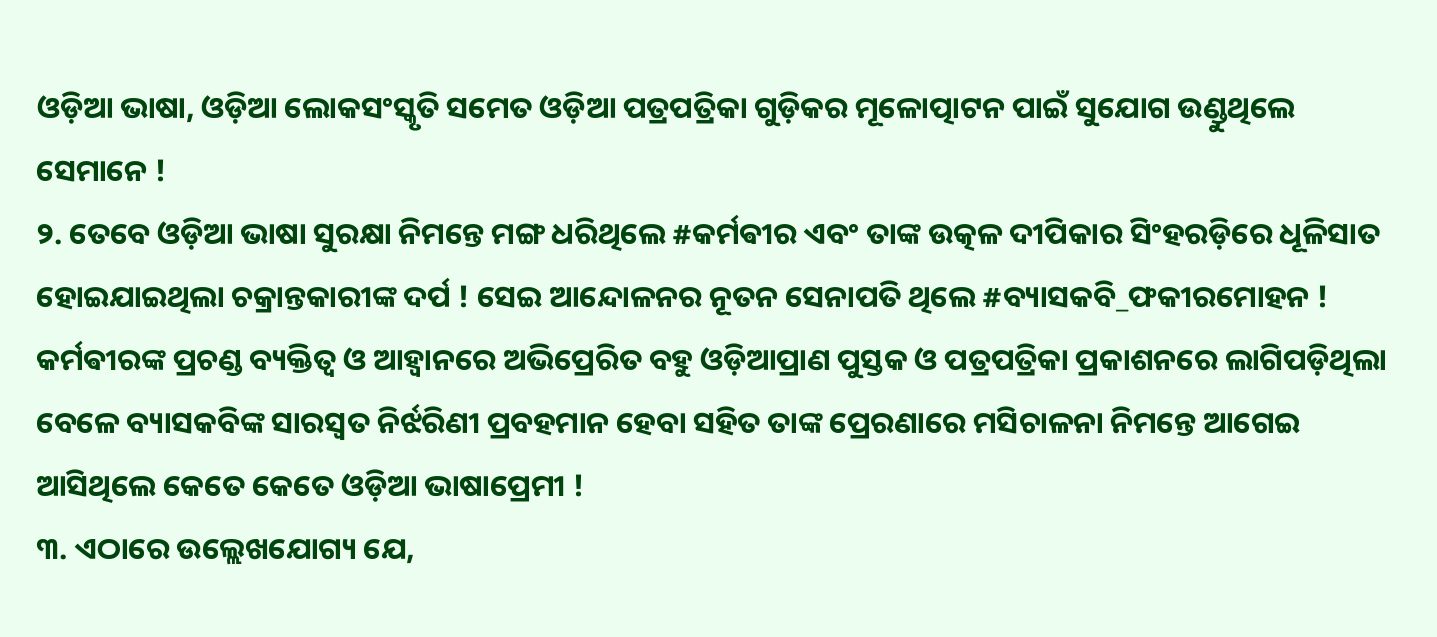ଓଡ଼ିଆ ଭାଷା, ଓଡ଼ିଆ ଲୋକସଂସ୍କୃତି ସମେତ ଓଡ଼ିଆ ପତ୍ରପତ୍ରିକା ଗୁଡ଼ିକର ମୂଳୋତ୍ପାଟନ ପାଇଁ ସୁଯୋଗ ଉଣ୍ଡୁଥିଲେ ସେମାନେ !
୨. ତେବେ ଓଡ଼ିଆ ଭାଷା ସୁରକ୍ଷା ନିମନ୍ତେ ମଙ୍ଗ ଧରିଥିଲେ #କର୍ମଵୀର ଏବଂ ତାଙ୍କ ଉତ୍କଳ ଦୀପିକାର ସିଂହରଡ଼ିରେ ଧୂଳିସାତ ହୋଇଯାଇଥିଲା ଚକ୍ରାନ୍ତକାରୀଙ୍କ ଦର୍ପ ! ସେଇ ଆନ୍ଦୋଳନର ନୂତନ ସେନାପତି ଥିଲେ #ବ୍ୟାସକବି_ଫକୀରମୋହନ ! କର୍ମଵୀରଙ୍କ ପ୍ରଚଣ୍ଡ ବ୍ୟକ୍ତିତ୍ଵ ଓ ଆହ୍ୱାନରେ ଅଭିପ୍ରେରିତ ବହୁ ଓଡ଼ିଆପ୍ରାଣ ପୁସ୍ତକ ଓ ପତ୍ରପତ୍ରିକା ପ୍ରକାଶନରେ ଲାଗିପଡ଼ିଥିଲା ବେଳେ ବ୍ୟାସକବିଙ୍କ ସାରସ୍ଵତ ନିର୍ଝରିଣୀ ପ୍ରବହମାନ ହେବା ସହିତ ତାଙ୍କ ପ୍ରେରଣାରେ ମସିଚାଳନା ନିମନ୍ତେ ଆଗେଇ ଆସିଥିଲେ କେତେ କେତେ ଓଡ଼ିଆ ଭାଷାପ୍ରେମୀ !
୩. ଏଠାରେ ଉଲ୍ଲେଖଯୋଗ୍ୟ ଯେ,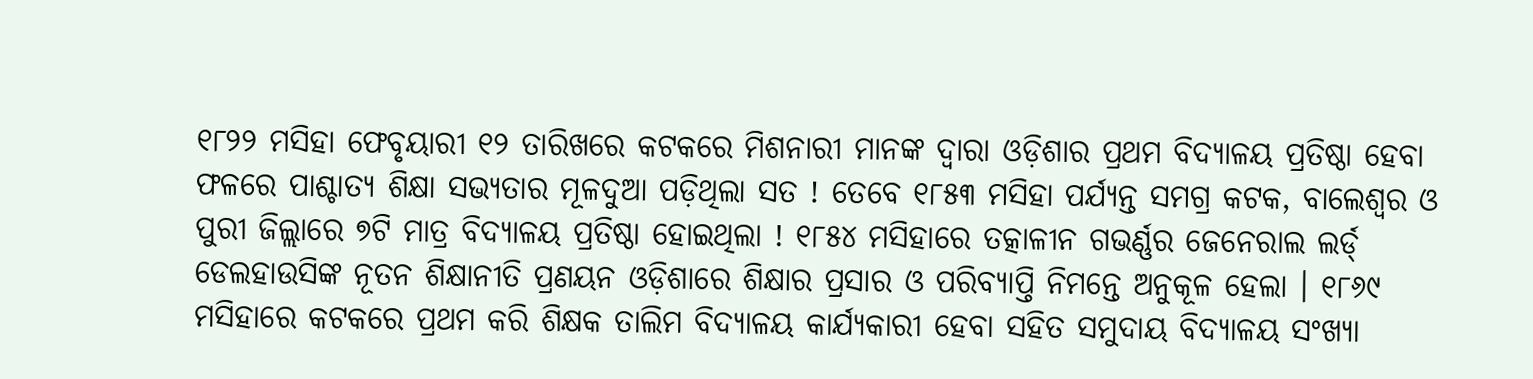୧୮୨୨ ମସିହା ଫେବୃୟାରୀ ୧୨ ତାରିଖରେ କଟକରେ ମିଶନାରୀ ମାନଙ୍କ ଦ୍ଵାରା ଓଡ଼ିଶାର ପ୍ରଥମ ବିଦ୍ୟାଳୟ ପ୍ରତିଷ୍ଠା ହେବା ଫଳରେ ପାଶ୍ଚାତ୍ୟ ଶିକ୍ଷା ସଭ୍ୟତାର ମୂଳଦୁଆ ପଡ଼ିଥିଲା ସତ ! ତେବେ ୧୮୫୩ ମସିହା ପର୍ଯ୍ୟନ୍ତ ସମଗ୍ର କଟକ, ବାଲେଶ୍ଵର ଓ ପୁରୀ ଜିଲ୍ଲାରେ ୭ଟି ମାତ୍ର ବିଦ୍ୟାଳୟ ପ୍ରତିଷ୍ଠା ହୋଇଥିଲା ! ୧୮୫୪ ମସିହାରେ ତତ୍କାଳୀନ ଗଭର୍ଣ୍ଣର ଜେନେରାଲ ଲର୍ଡ୍ ଡେଲହାଉସିଙ୍କ ନୂତନ ଶିକ୍ଷାନୀତି ପ୍ରଣୟନ ଓଡ଼ିଶାରେ ଶିକ୍ଷାର ପ୍ରସାର ଓ ପରିବ୍ୟାପ୍ତି ନିମନ୍ତେ ଅନୁକୂଳ ହେଲା । ୧୮୬୯ ମସିହାରେ କଟକରେ ପ୍ରଥମ କରି ଶିକ୍ଷକ ତାଲିମ ବିଦ୍ୟାଳୟ କାର୍ଯ୍ୟକାରୀ ହେବା ସହିତ ସମୁଦାୟ ବିଦ୍ୟାଳୟ ସଂଖ୍ୟା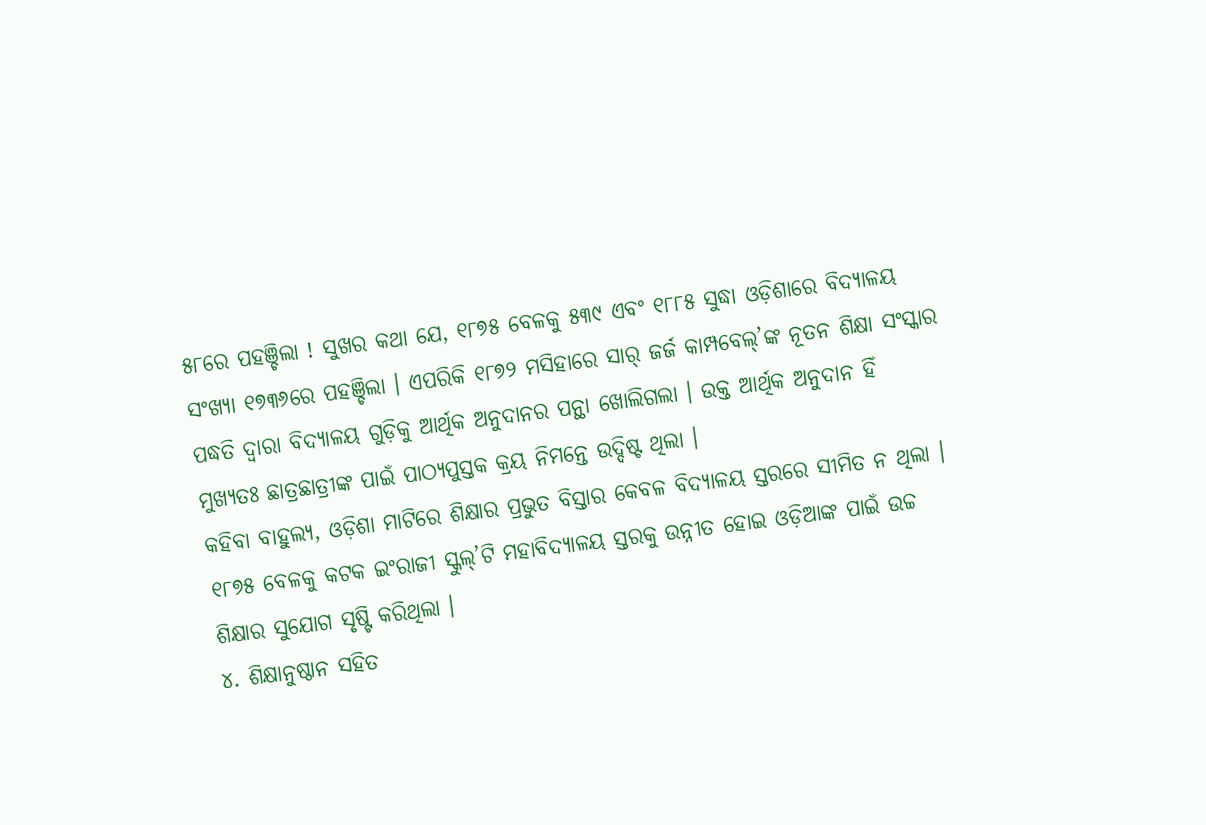୫୮ରେ ପହଞ୍ଚିଲା ! ସୁଖର କଥା ଯେ, ୧୮୭୫ ବେଳକୁ ୫୩୯ ଏବଂ ୧୮୮୫ ସୁଦ୍ଧା ଓଡ଼ିଶାରେ ବିଦ୍ୟାଳୟ ସଂଖ୍ୟା ୧୭୩୬ରେ ପହଞ୍ଚିଲା । ଏପରିକି ୧୮୭୨ ମସିହାରେ ସାର୍ ଜର୍ଜ କାମ୍ପବେଲ୍’ଙ୍କ ନୂତନ ଶିକ୍ଷା ସଂସ୍କାର ପଦ୍ଧତି ଦ୍ଵାରା ବିଦ୍ୟାଳୟ ଗୁଡ଼ିକୁ ଆର୍ଥିକ ଅନୁଦାନର ପନ୍ଥା ଖୋଲିଗଲା । ଉକ୍ତ ଆର୍ଥିକ ଅନୁଦାନ ହିଁ ମୁଖ୍ୟତଃ ଛାତ୍ରଛାତ୍ରୀଙ୍କ ପାଇଁ ପାଠ୍ୟପୁସ୍ତକ କ୍ରୟ ନିମନ୍ତେ ଉଦ୍ଦିଷ୍ଟ ଥିଲା ।
କହିବା ବାହୁଲ୍ୟ, ଓଡ଼ିଶା ମାଟିରେ ଶିକ୍ଷାର ପ୍ରଭୁତ ବିସ୍ତାର କେବଳ ବିଦ୍ୟାଳୟ ସ୍ତରରେ ସୀମିତ ନ ଥିଲା । ୧୮୭୫ ବେଳକୁ କଟକ ଇଂରାଜୀ ସ୍କୁଲ୍’ଟି ମହାବିଦ୍ୟାଳୟ ସ୍ତରକୁ ଉନ୍ନୀତ ହୋଇ ଓଡ଼ିଆଙ୍କ ପାଇଁ ଉଚ୍ଚ ଶିକ୍ଷାର ସୁଯୋଗ ସୃଷ୍ଟି କରିଥିଲା ।
୪. ଶିକ୍ଷାନୁଷ୍ଠାନ ସହିତ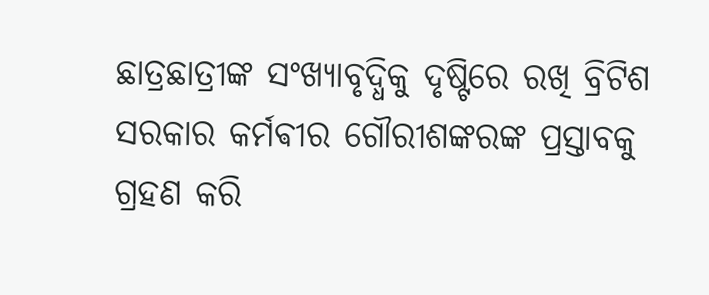ଛାତ୍ରଛାତ୍ରୀଙ୍କ ସଂଖ୍ୟାବୃଦ୍ଧିକୁ ଦୃଷ୍ଟିରେ ରଖି ବ୍ରିଟିଶ ସରକାର କର୍ମଵୀର ଗୌରୀଶଙ୍କରଙ୍କ ପ୍ରସ୍ତାବକୁ ଗ୍ରହଣ କରି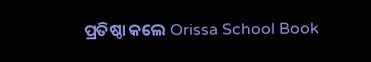ପ୍ରତିଷ୍ଠା କଲେ Orissa School Book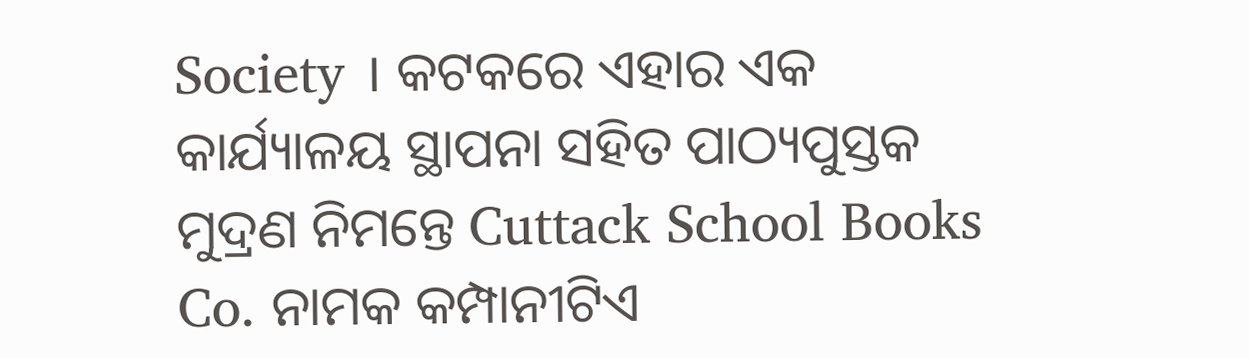Society । କଟକରେ ଏହାର ଏକ କାର୍ଯ୍ୟାଳୟ ସ୍ଥାପନା ସହିତ ପାଠ୍ୟପୁସ୍ତକ ମୁଦ୍ରଣ ନିମନ୍ତେ Cuttack School Books Co. ନାମକ କମ୍ପାନୀଟିଏ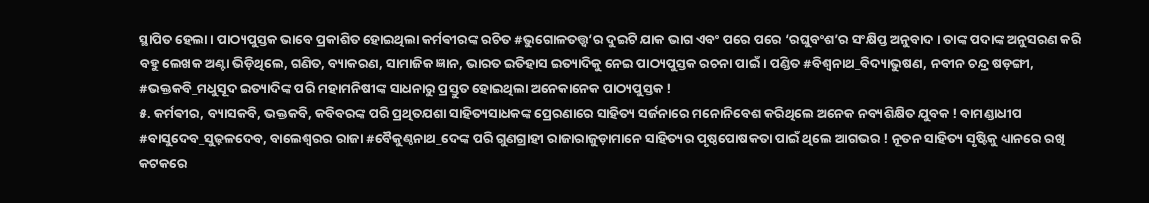ସ୍ଥାପିତ ହେଲା । ପାଠ୍ୟପୁସ୍ତକ ଭାବେ ପ୍ରକାଶିତ ହୋଇଥିଲା କର୍ମଵୀରଙ୍କ ରଚିତ #ଭୁଗୋଳତତ୍ତ୍ଵ‘ର ଦୁଇଟି ଯାକ ଭାଗ ଏବଂ ପରେ ପରେ ‘ରଘୁବଂଶ’ର ସଂକ୍ଷିପ୍ତ ଅନୁବାଦ । ତାଙ୍କ ପଦାଙ୍କ ଅନୁସରଣ କରି ବହୁ ଲେଖକ ଅଣ୍ଟା ଭିଡ଼ିଥିଲେ, ଗଣିତ, ବ୍ୟାକରଣ, ସାମାଜିକ ଜ୍ଞାନ, ଭାରତ ଇତିହାସ ଇତ୍ୟାଦିକୁ ନେଇ ପାଠ୍ୟପୁସ୍ତକ ରଚନା ପାଇଁ । ପଣ୍ଡିତ #ବିଶ୍ୱନାଥ_ବିଦ୍ୟାଭୁଷଣ, ନବୀନ ଚନ୍ଦ୍ର ଷଡ଼ଙ୍ଗୀ, #ଭକ୍ତକବି_ମଧୁସୂଦ ଇତ୍ୟାଦିଙ୍କ ପରି ମହାମନିଷୀଙ୍କ ସାଧନାରୁ ପ୍ରସ୍ତୁତ ହୋଇଥିଲା ଅନେକାନେକ ପାଠ୍ୟପୁସ୍ତକ !
୫. କର୍ମଵୀର, ବ୍ୟାସକବି, ଭକ୍ତକବି, କବିବରଙ୍କ ପରି ପ୍ରଥିତଯଶା ସାହିତ୍ୟସାଧକଙ୍କ ପ୍ରେରଣାରେ ସାହିତ୍ୟ ସର୍ଜନାରେ ମନୋନିବେଶ କରିଥିଲେ ଅନେକ ନବ୍ୟଶିକ୍ଷିତ ଯୁବକ ! ବାମଣ୍ଡାଧୀପ #ବାସୁଦେବ_ସୁଢ଼ଳଦେବ, ବାଲେଶ୍ଵରର ରାଜା #ବୈକୁଣ୍ଠନାଥ_ଦେଙ୍କ ପରି ଗୁଣଗ୍ରାହୀ ରାଜାରାଜୁଡ଼ାମାନେ ସାହିତ୍ୟର ପୃଷ୍ଠପୋଷକତା ପାଇଁ ଥିଲେ ଆଗଭର ! ନୂତନ ସାହିତ୍ୟ ସୃଷ୍ଟିକୁ ଧ୍ୟାନରେ ରଖି କଟକରେ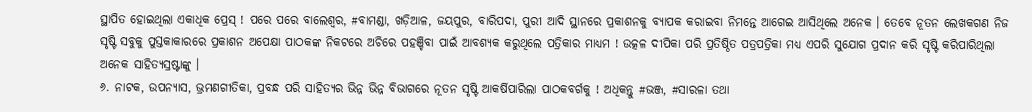ସ୍ଥାପିତ ହୋଇଥିଲା ଏକାଧିକ ପ୍ରେସ୍ ! ପରେ ପରେ ବାଲେଶ୍ଵର, #ବାମଣ୍ଡା, ଖଡ଼ିଆଳ, ଜୟପୁର, ବାରିପଦା, ପୁରୀ ଆଦି ସ୍ଥାନରେ ପ୍ରକାଶନକୁ ବ୍ୟାପକ କରାଇବା ନିମନ୍ତେ ଆଗେଇ ଆସିଥିଲେ ଅନେକ । ତେବେ ନୂତନ ଲେଖକଗଣ ନିଜ ସୃଷ୍ଟି ସବୁକୁ ପୁସ୍ତକାକାରରେ ପ୍ରକାଶନ ଅପେକ୍ଷା ପାଠକଙ୍କ ନିକଟରେ ଅଚିରେ ପହଞ୍ଚିବା ପାଇଁ ଆବଶ୍ୟକ କରୁଥିଲେ ପତ୍ରିକାର ମାଧ୍ୟମ ! ଉତ୍କଳ ଦୀପିକା ପରି ପ୍ରତିଷ୍ଠିତ ପତ୍ରପତ୍ରିକା ମଧ୍ୟ ଏପରି ସୁଯୋଗ ପ୍ରଦାନ କରି ସୃଷ୍ଟି କରିପାରିଥିଲା ଅନେକ ସାହିତ୍ୟସ୍ରଷ୍ଟାଙ୍କୁ ।
୬. ନାଟକ, ଉପନ୍ୟାସ, ଭ୍ରମଣଗୀତିକା, ପ୍ରବନ୍ଧ ପରି ସାହିତ୍ୟର ଭିନ୍ନ ଭିନ୍ନ ବିଭାଗରେ ନୂତନ ସୃଷ୍ଟି ଆକର୍ଷିପାରିଲା ପାଠକବର୍ଗକୁ ! ଅଧିକନ୍ତୁ #ଭଞ୍ଜ, #ସାରଳା ତଥା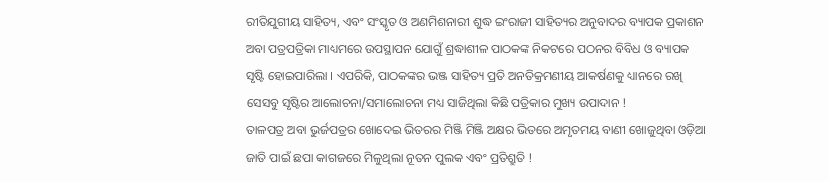ରୀତିଯୁଗୀୟ ସାହିତ୍ୟ, ଏବଂ ସଂସ୍କୃତ ଓ ଅଣମିଶନାରୀ ଶୁଦ୍ଧ ଇଂରାଜୀ ସାହିତ୍ୟର ଅନୁବାଦର ବ୍ୟାପକ ପ୍ରକାଶନ ଅବା ପତ୍ରପତ୍ରିକା ମାଧ୍ୟମରେ ଉପସ୍ଥାପନ ଯୋଗୁଁ ଶ୍ରଦ୍ଧାଶୀଳ ପାଠକଙ୍କ ନିକଟରେ ପଠନର ବିବିଧ ଓ ବ୍ୟାପକ ସୃଷ୍ଟି ହୋଇପାରିଲା । ଏପରିକି, ପାଠକଙ୍କର ଭଞ୍ଜ ସାହିତ୍ୟ ପ୍ରତି ଅନତିକ୍ରମଣୀୟ ଆକର୍ଷଣକୁ ଧ୍ୟାନରେ ରଖି ସେସବୁ ସୃଷ୍ଟିର ଆଲୋଚନା/ସମାଲୋଚନା ମଧ୍ୟ ସାଜିଥିଲା କିଛି ପତ୍ରିକାର ମୁଖ୍ୟ ଉପାଦାନ !
ତାଳପତ୍ର ଅବା ଭୁର୍ଜପତ୍ରର ଖୋଦେଇ ଭିତରର ମିଞ୍ଜି ମିଞ୍ଜି ଅକ୍ଷର ଭିତରେ ଅମୃତମୟ ବାଣୀ ଖୋଜୁଥିବା ଓଡ଼ିଆ ଜାତି ପାଇଁ ଛପା କାଗଜରେ ମିଳୁଥିଲା ନୂତନ ପୁଲକ ଏବଂ ପ୍ରତିଶ୍ରୁତି !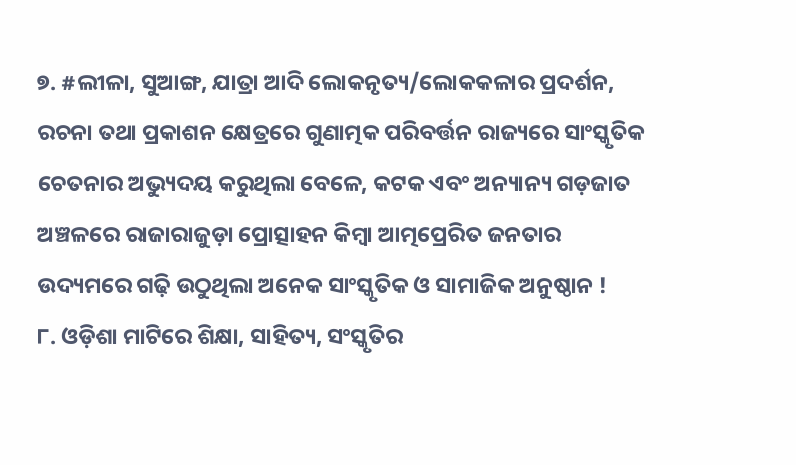୭. #ଲୀଳା, ସୁଆଙ୍ଗ, ଯାତ୍ରା ଆଦି ଲୋକନୃତ୍ୟ/ଲୋକକଳାର ପ୍ରଦର୍ଶନ, ରଚନା ତଥା ପ୍ରକାଶନ କ୍ଷେତ୍ରରେ ଗୁଣାତ୍ମକ ପରିବର୍ତ୍ତନ ରାଜ୍ୟରେ ସାଂସ୍କୃତିକ ଚେତନାର ଅଭ୍ୟୁଦୟ କରୁଥିଲା ବେଳେ, କଟକ ଏବଂ ଅନ୍ୟାନ୍ୟ ଗଡ଼ଜାତ ଅଞ୍ଚଳରେ ରାଜାରାଜୁଡ଼ା ପ୍ରୋତ୍ସାହନ କିମ୍ବା ଆତ୍ମପ୍ରେରିତ ଜନତାର ଉଦ୍ୟମରେ ଗଢ଼ି ଉଠୁଥିଲା ଅନେକ ସାଂସ୍କୃତିକ ଓ ସାମାଜିକ ଅନୁଷ୍ଠାନ !
୮. ଓଡ଼ିଶା ମାଟିରେ ଶିକ୍ଷା, ସାହିତ୍ୟ, ସଂସ୍କୃତିର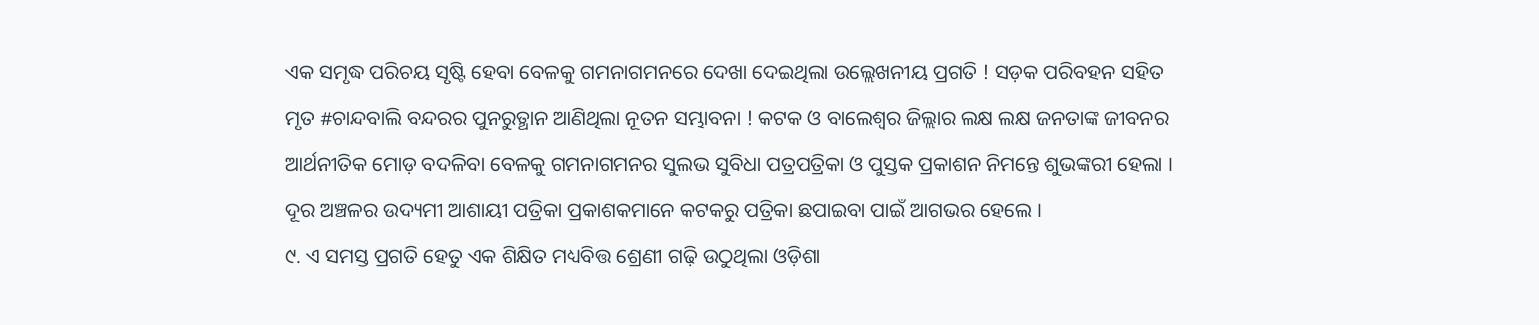ଏକ ସମୃଦ୍ଧ ପରିଚୟ ସୃଷ୍ଟି ହେବା ବେଳକୁ ଗମନାଗମନରେ ଦେଖା ଦେଇଥିଲା ଉଲ୍ଲେଖନୀୟ ପ୍ରଗତି ! ସଡ଼କ ପରିବହନ ସହିତ ମୃତ #ଚାନ୍ଦବାଲି ବନ୍ଦରର ପୁନରୁତ୍ଥାନ ଆଣିଥିଲା ନୂତନ ସମ୍ଭାବନା ! କଟକ ଓ ବାଲେଶ୍ଵର ଜିଲ୍ଲାର ଲକ୍ଷ ଲକ୍ଷ ଜନତାଙ୍କ ଜୀବନର ଆର୍ଥନୀତିକ ମୋଡ଼ ବଦଳିବା ବେଳକୁ ଗମନାଗମନର ସୁଲଭ ସୁବିଧା ପତ୍ରପତ୍ରିକା ଓ ପୁସ୍ତକ ପ୍ରକାଶନ ନିମନ୍ତେ ଶୁଭଙ୍କରୀ ହେଲା । ଦୂର ଅଞ୍ଚଳର ଉଦ୍ୟମୀ ଆଶାୟୀ ପତ୍ରିକା ପ୍ରକାଶକମାନେ କଟକରୁ ପତ୍ରିକା ଛପାଇବା ପାଇଁ ଆଗଭର ହେଲେ ।
୯. ଏ ସମସ୍ତ ପ୍ରଗତି ହେତୁ ଏକ ଶିକ୍ଷିତ ମଧ୍ୟବିତ୍ତ ଶ୍ରେଣୀ ଗଢ଼ି ଉଠୁଥିଲା ଓଡ଼ିଶା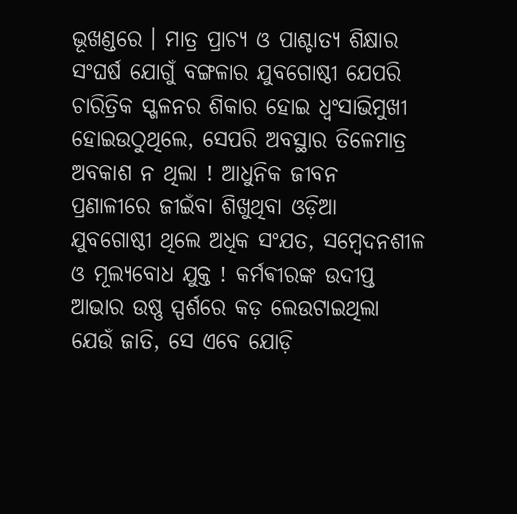ଭୂଖଣ୍ଡରେ । ମାତ୍ର ପ୍ରାଚ୍ୟ ଓ ପାଶ୍ଚାତ୍ୟ ଶିକ୍ଷାର ସଂଘର୍ଷ ଯୋଗୁଁ ବଙ୍ଗଳାର ଯୁବଗୋଷ୍ଠୀ ଯେପରି ଚାରିତ୍ରିକ ସ୍ଖଳନର ଶିକାର ହୋଇ ଧ୍ବଂସାଭିମୁଖୀ ହୋଇଉଠୁଥିଲେ, ସେପରି ଅବସ୍ଥାର ତିଳେମାତ୍ର ଅବକାଶ ନ ଥିଲା ! ଆଧୁନିକ ଜୀବନ ପ୍ରଣାଳୀରେ ଜୀଇଁବା ଶିଖୁଥିବା ଓଡ଼ିଆ ଯୁବଗୋଷ୍ଠୀ ଥିଲେ ଅଧିକ ସଂଯତ, ସମ୍ବେଦନଶୀଳ ଓ ମୂଲ୍ୟବୋଧ ଯୁକ୍ତ ! କର୍ମଵୀରଙ୍କ ଉଦୀପ୍ତ ଆଭାର ଉଷ୍ଣ ସ୍ପର୍ଶରେ କଡ଼ ଲେଉଟାଇଥିଲା ଯେଉଁ ଜାତି, ସେ ଏବେ ଯୋଡ଼ି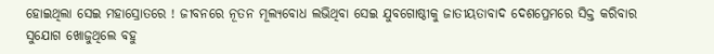ହୋଇଥିଲା ସେଇ ମହାସ୍ରୋତରେ ! ଜୀବନରେ ନୂତନ ମୂଲ୍ୟବୋଧ ଲଭିଥିବା ସେଇ ଯୁବଗୋଷ୍ଠୀକୁ ଜାତୀୟତାବାଦ ଦେଶପ୍ରେମରେ ସିକ୍ତ କରିବାର ସୁଯୋଗ ଖୋଜୁଥିଲେ ବହୁ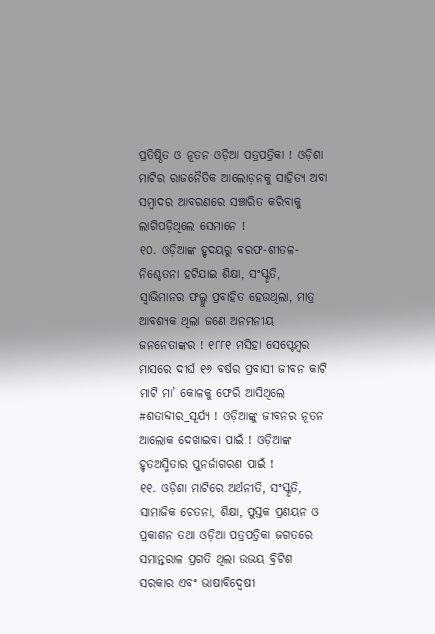ପ୍ରତିଷ୍ଠିତ ଓ ନୂତନ ଓଡ଼ିଆ ପତ୍ରପତ୍ରିକା ! ଓଡ଼ିଶା ମାଟିର ରାଜନୈତିକ ଆଲୋଡ଼ନକୁ ସାହିତ୍ୟ ଅବା ସମ୍ବାଦର ଆବରଣରେ ସଞ୍ଚାରିତ କରିବାକୁ ଲାଗିପଡ଼ିଥିଲେ ସେମାନେ !
୧୦. ଓଡ଼ିଆଙ୍କ ହୃଦୟରୁ ବରଫ-ଶୀତଳ-ନିଶ୍ଚେତନା ହଟିଯାଇ ଶିକ୍ଷା, ସଂସ୍କୃତି, ସ୍ବାଭିମାନର ଫଲ୍ଗୁ ପ୍ରବାହିତ ହେଉଥିଲା, ମାତ୍ର ଆବଶ୍ୟକ ଥିଲା ଜଣେ ଅନମନୀୟ ଜନନେତାଙ୍କର ! ୧୮୮୧ ମସିହା ସେପ୍ଟେମ୍ବର ମାସରେ ଦୀର୍ଘ ୧୬ ବର୍ଷର ପ୍ରବାସୀ ଜୀବନ କାଟି ମାଟି ମା’ କୋଳକୁ ଫେରି ଆସିଥିଲେ #ଶତାବ୍ଦୀର_ସୂର୍ଯ୍ୟ ! ଓଡ଼ିଆଙ୍କୁ ଜୀବନର ନୂତନ ଆଲୋକ ଦେଖାଇବା ପାଇଁ ! ଓଡ଼ିଆଙ୍କ ହୃତଅସ୍ମିତାର ପୁନର୍ଜାଗରଣ ପାଇଁ !
୧୧. ଓଡ଼ିଶା ମାଟିରେ ଅର୍ଥନୀତି, ସଂସ୍କୃତି, ସାମାଜିକ ଚେତନା, ଶିକ୍ଷା, ପୁସ୍ତକ ପ୍ରଣୟନ ଓ ପ୍ରକାଶନ ତଥା ଓଡ଼ିଆ ପତ୍ରପତ୍ରିକା ଜଗତରେ ସମାନ୍ତରାଳ ପ୍ରଗତି ଥିଲା ଉଭୟ ବ୍ରିଟିଶ ସରକାର ଏବଂ ଭାଷାବିଦ୍ଵେଷୀ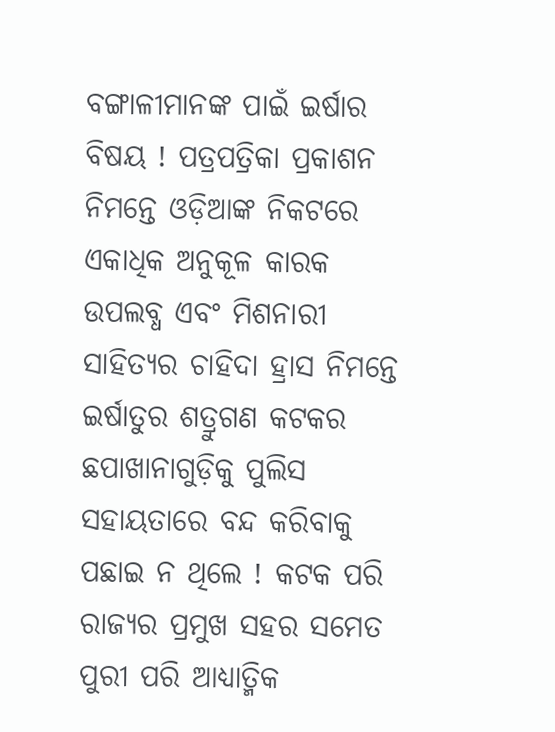ବଙ୍ଗାଳୀମାନଙ୍କ ପାଇଁ ଇର୍ଷାର ବିଷୟ ! ପତ୍ରପତ୍ରିକା ପ୍ରକାଶନ ନିମନ୍ତେ ଓଡ଼ିଆଙ୍କ ନିକଟରେ ଏକାଧିକ ଅନୁକୂଳ କାରକ ଉପଲବ୍ଧ ଏବଂ ମିଶନାରୀ ସାହିତ୍ୟର ଚାହିଦା ହ୍ରାସ ନିମନ୍ତେ ଇର୍ଷାତୁର ଶତ୍ରୁଗଣ କଟକର ଛପାଖାନାଗୁଡ଼ିକୁ ପୁଲିସ ସହାୟତାରେ ବନ୍ଦ କରିବାକୁ ପଛାଇ ନ ଥିଲେ ! କଟକ ପରି ରାଜ୍ୟର ପ୍ରମୁଖ ସହର ସମେତ ପୁରୀ ପରି ଆଧ୍ୟାତ୍ମିକ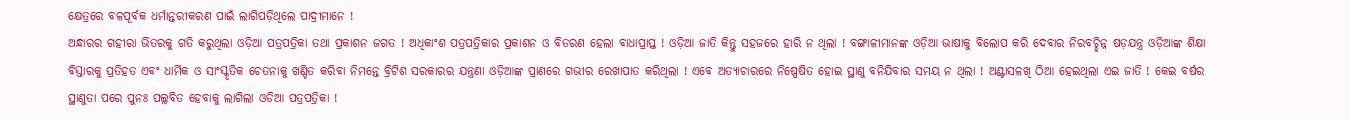କ୍ଷେତ୍ରରେ ବଳପୂର୍ବକ ଧର୍ମାନ୍ତରୀକରଣ ପାଇଁ ଲାଗିପଡ଼ିଥିଲେ ପାଦ୍ରୀମାନେ !
ଅନ୍ଧାରର ଗହୀରା ଭିତରକୁ ଗତି କରୁଥିଲା ଓଡ଼ିଆ ପତ୍ରପତ୍ରିକା ତଥା ପ୍ରକାଶନ ଜଗତ ! ଅଧିକାଂଶ ପତ୍ରପତ୍ରିକାର ପ୍ରକାଶନ ଓ ବିତରଣ ହେଲା ବାଧାପ୍ରାପ୍ତ ! ଓଡ଼ିଆ ଜାତି କିନ୍ତୁ ସହଜରେ ହାରି ନ ଥିଲା ! ବଙ୍ଗାଳୀମାନଙ୍କ ଓଡ଼ିଆ ଭାଷାକୁ ବିଲୋପ କରି ଦେବାର ନିରବଚ୍ଛିନ୍ନ ଷଡ଼ଯନ୍ତ୍ର ଓଡ଼ିଆଙ୍କ ଶିକ୍ଷା ବିସ୍ତାରକୁ ପ୍ରତିହତ ଏବଂ ଧାର୍ମିକ ଓ ସାଂସ୍କୃତିକ ଚେତନାକୁ ଖଣ୍ଡିତ କରିବା ନିମନ୍ତେ ବ୍ରିଟିଶ ସରକାରର ଯନ୍ତ୍ରଣା ଓଡ଼ିଆଙ୍କ ପ୍ରାଣରେ ଗଭୀର ରେଖାପାତ କରିଥିଲା ! ଏବେ ଅତ୍ୟାଚାରରେ ନିଷ୍ପେଷିତ ହୋଇ ସ୍ଥାଣୁ ବନିଯିବାର ସମୟ ନ ଥିଲା ! ଅଣ୍ଟାସଳଖି ଠିଆ ହେଇଥିଲା ଏଇ ଜାତି ! କେଇ ବର୍ଷର ସ୍ଥାଣୁତା ପରେ ପୁନଃ ପଲ୍ଲବିତ ହେବାକୁ ଲାଗିଲା ଓଡିଆ ପତ୍ରପତ୍ରିକା !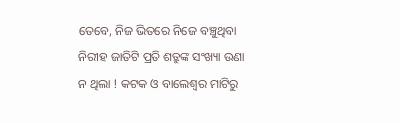ତେବେ, ନିଜ ଭିତରେ ନିଜେ ବଞ୍ଚୁଥିବା ନିରୀହ ଜାତିଟି ପ୍ରତି ଶତ୍ରୁଙ୍କ ସଂଖ୍ୟା ଉଣା ନ ଥିଲା ! କଟକ ଓ ବାଲେଶ୍ଵର ମାଟିରୁ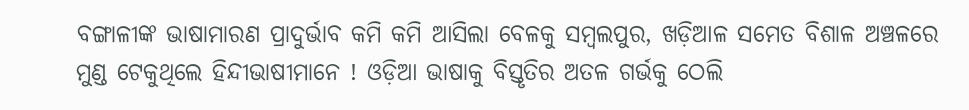ବଙ୍ଗାଳୀଙ୍କ ଭାଷାମାରଣ ପ୍ରାଦୁର୍ଭାବ କମି କମି ଆସିଲା ବେଳକୁ ସମ୍ବଲପୁର, ଖଡ଼ିଆଳ ସମେତ ବିଶାଳ ଅଞ୍ଚଳରେ ମୁଣ୍ଡ ଟେକୁଥିଲେ ହିନ୍ଦୀଭାଷୀମାନେ ! ଓଡ଼ିଆ ଭାଷାକୁ ବିସ୍ତୃତିର ଅତଳ ଗର୍ଭକୁ ଠେଲି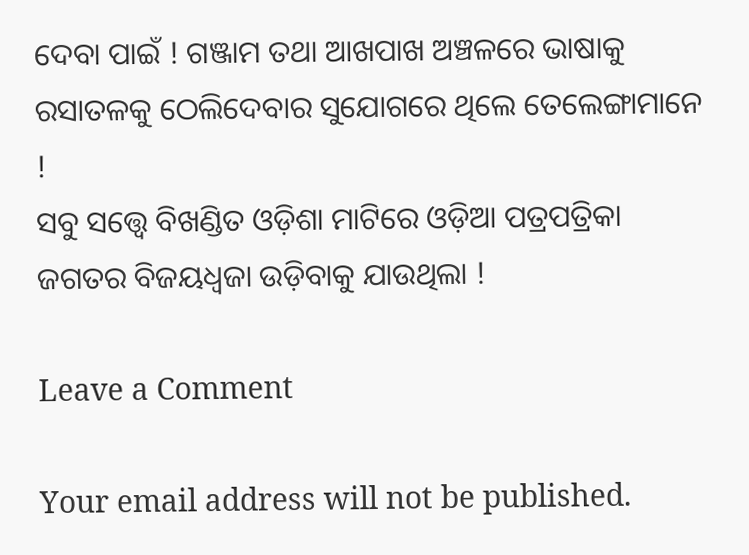ଦେବା ପାଇଁ ! ଗଞ୍ଜାମ ତଥା ଆଖପାଖ ଅଞ୍ଚଳରେ ଭାଷାକୁ ରସାତଳକୁ ଠେଲିଦେବାର ସୁଯୋଗରେ ଥିଲେ ତେଲେଙ୍ଗାମାନେ !
ସବୁ ସତ୍ତ୍ୱେ ବିଖଣ୍ଡିତ ଓଡ଼ିଶା ମାଟିରେ ଓଡ଼ିଆ ପତ୍ରପତ୍ରିକା ଜଗତର ବିଜୟଧ୍ୱଜା ଉଡ଼ିବାକୁ ଯାଉଥିଲା !

Leave a Comment

Your email address will not be published.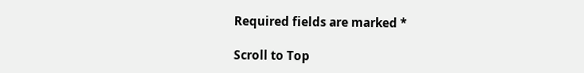Required fields are marked *

Scroll to Top